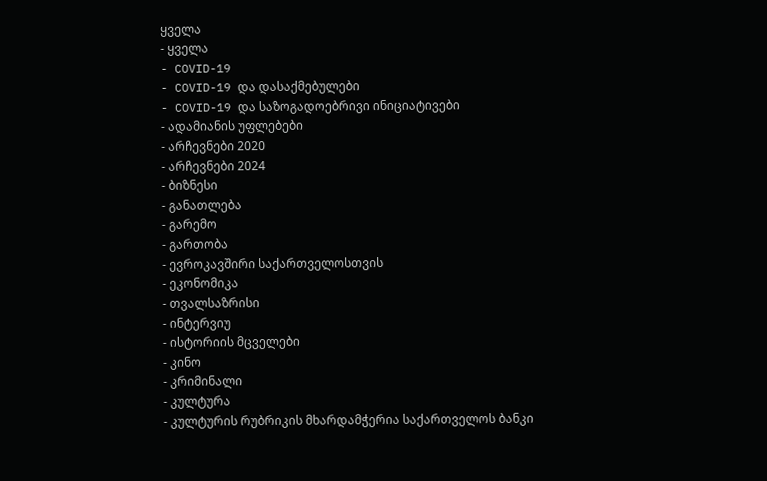ყველა
- ყველა
- COVID-19
- COVID-19 და დასაქმებულები
- COVID-19 და საზოგადოებრივი ინიციატივები
- ადამიანის უფლებები
- არჩევნები 2020
- არჩევნები 2024
- ბიზნესი
- განათლება
- გარემო
- გართობა
- ევროკავშირი საქართველოსთვის
- ეკონომიკა
- თვალსაზრისი
- ინტერვიუ
- ისტორიის მცველები
- კინო
- კრიმინალი
- კულტურა
- კულტურის რუბრიკის მხარდამჭერია საქართველოს ბანკი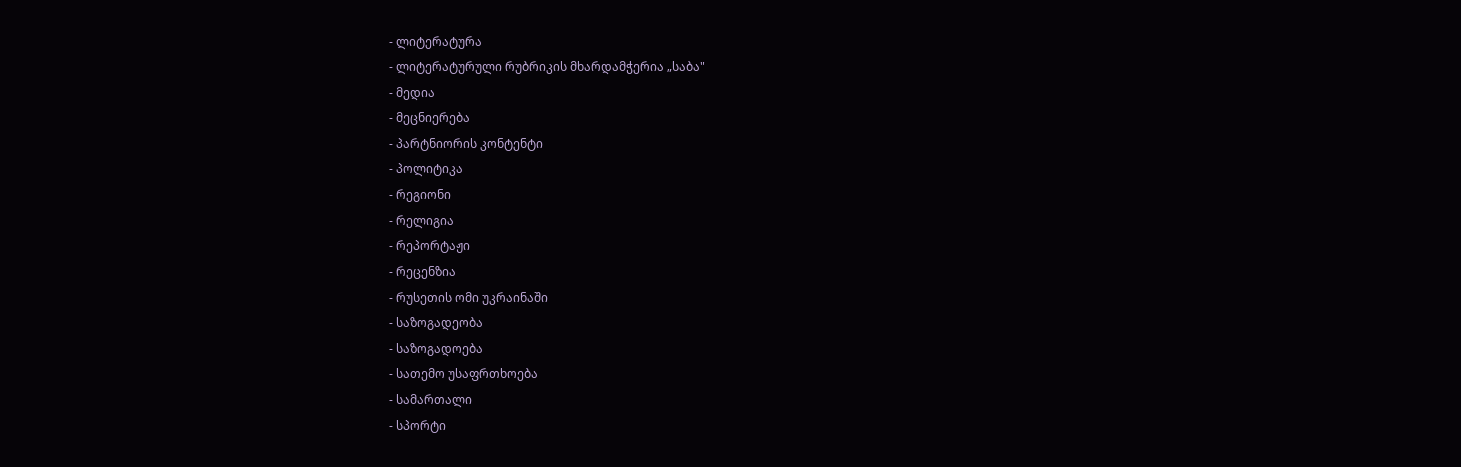- ლიტერატურა
- ლიტერატურული რუბრიკის მხარდამჭერია „საბა"
- მედია
- მეცნიერება
- პარტნიორის კონტენტი
- პოლიტიკა
- რეგიონი
- რელიგია
- რეპორტაჟი
- რეცენზია
- რუსეთის ომი უკრაინაში
- საზოგადეობა
- საზოგადოება
- სათემო უსაფრთხოება
- სამართალი
- სპორტი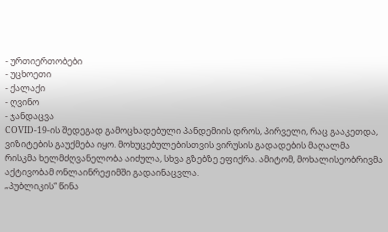- ურთიერთობები
- უცხოეთი
- ქალაქი
- ღვინო
- ჯანდაცვა
COVID-19-ის შედეგად გამოცხადებული პანდემიის დროს, პირველი, რაც გააკეთდა, ვიზიტების გაუქმება იყო. მოხუცებულებისთვის ვირუსის გადადების მაღალმა რისკმა ხელმძღვანელობა აიძულა, სხვა გზებზე ეფიქრა. ამიტომ, მოხალისეობრივმა აქტივობამ ონლაინრეჟიმში გადაინაცვლა.
„პუბლიკის“ წინა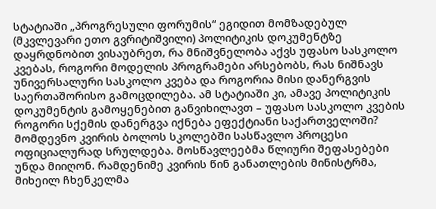სტატიაში „პროგრესული ფორუმის“ ეგიდით მომზადებულ (მკვლევარი ეთო გვრიტიშვილი) პოლიტიკის დოკუმენტზე დაყრდნობით ვისაუბრეთ, რა მნიშვნელობა აქვს უფასო სასკოლო კვებას, როგორი მოდელის პროგრამები არსებობს, რას ნიშნავს უნივერსალური სასკოლო კვება და როგორია მისი დანერგვის საერთაშორისო გამოცდილება. ამ სტატიაში კი, ამავე პოლიტიკის დოკუმენტის გამოყენებით განვიხილავთ – უფასო სასკოლო კვების როგორი სქემის დანერგვა იქნება ეფექტიანი საქართველოში?
მომდევნო კვირის ბოლოს სკოლებში სასწავლო პროცესი ოფიციალურად სრულდება. მოსწავლეებმა წლიური შეფასებები უნდა მიიღონ. რამდენიმე კვირის წინ განათლების მინისტრმა, მიხეილ ჩხენკელმა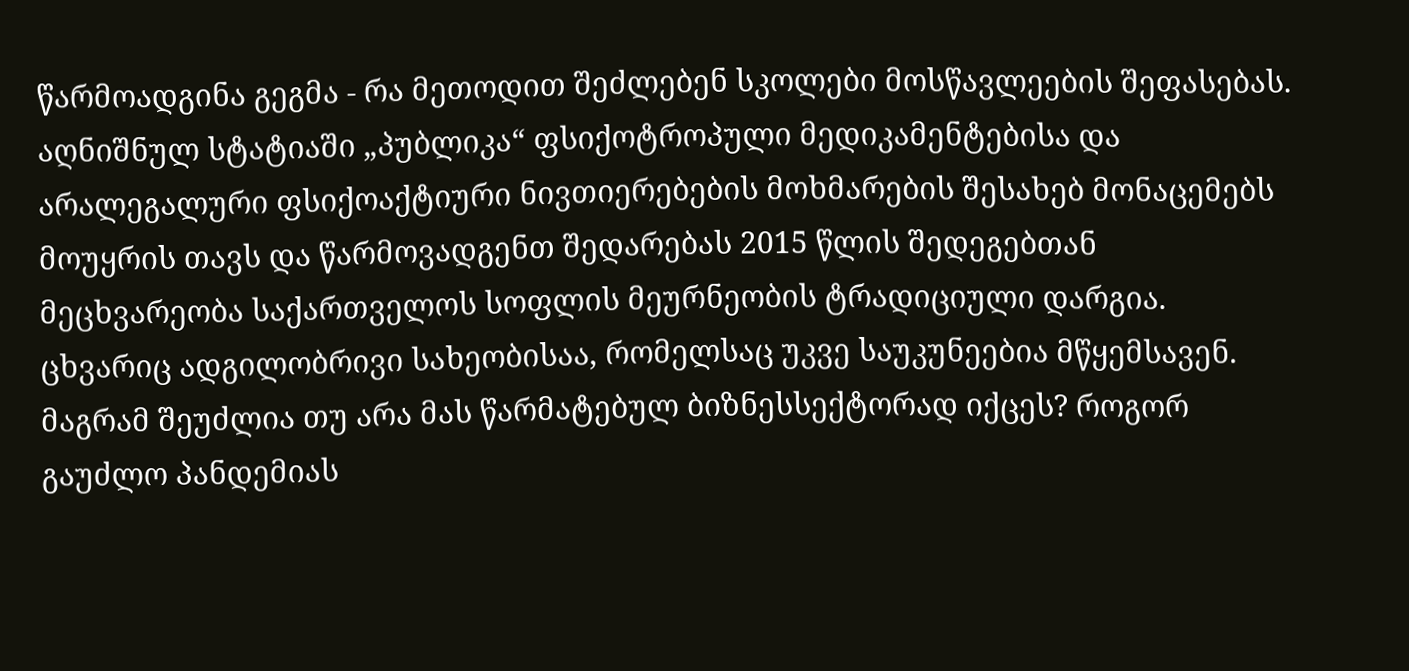წარმოადგინა გეგმა - რა მეთოდით შეძლებენ სკოლები მოსწავლეების შეფასებას.
აღნიშნულ სტატიაში „პუბლიკა“ ფსიქოტროპული მედიკამენტებისა და არალეგალური ფსიქოაქტიური ნივთიერებების მოხმარების შესახებ მონაცემებს მოუყრის თავს და წარმოვადგენთ შედარებას 2015 წლის შედეგებთან
მეცხვარეობა საქართველოს სოფლის მეურნეობის ტრადიციული დარგია. ცხვარიც ადგილობრივი სახეობისაა, რომელსაც უკვე საუკუნეებია მწყემსავენ. მაგრამ შეუძლია თუ არა მას წარმატებულ ბიზნესსექტორად იქცეს? როგორ გაუძლო პანდემიას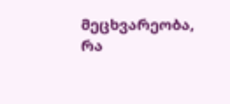მეცხვარეობა, რა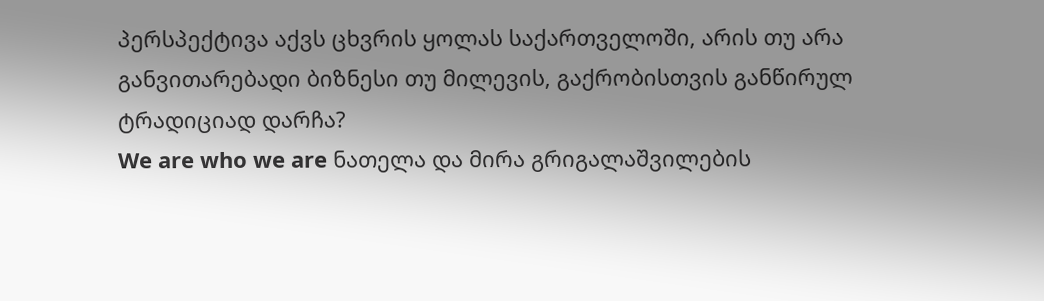პერსპექტივა აქვს ცხვრის ყოლას საქართველოში, არის თუ არა განვითარებადი ბიზნესი თუ მილევის, გაქრობისთვის განწირულ ტრადიციად დარჩა?
We are who we are ნათელა და მირა გრიგალაშვილების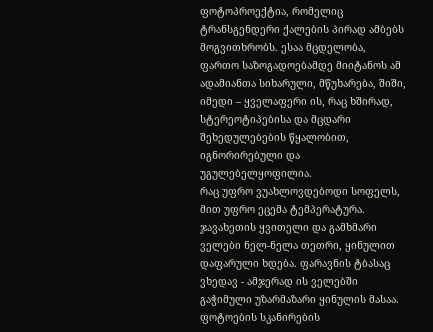ფოტოპროექტია, რომელიც ტრანსგენდერი ქალების პირად ამბებს მოგვითხრობს. ესაა მცდელობა, ფართო საზოგადოებამდე მიიტანოს ამ ადამიანთა სიხარული, მწუხარება, შიში, იმედი – ყველაფერი ის, რაც ხშირად, სტერეოტიპებისა და მცდარი შეხედულებების წყალობით, იგნორირებული და უგულებელყოფილია.
რაც უფრო ვუახლოვდებოდი სოფელს, მით უფრო ეცემა ტემპერატურა. ჯავახეთის ყვითელი და გამხმარი ველები ნელ-ნელა თეთრი, ყინულით დაფარული ხდება. ფარავნის ტბასაც ვხედავ - ამჯერად ის ველებში გაჭიმული უზარმაზარი ყინულის მასაა.
ფოტოების სკანირების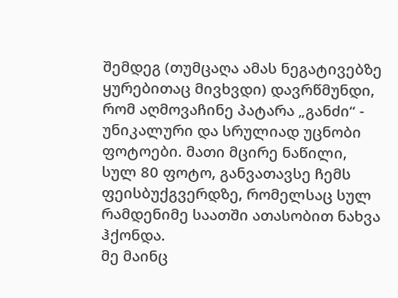შემდეგ (თუმცაღა ამას ნეგატივებზე ყურებითაც მივხვდი) დავრწმუნდი, რომ აღმოვაჩინე პატარა „განძი“ - უნიკალური და სრულიად უცნობი ფოტოები. მათი მცირე ნაწილი, სულ 80 ფოტო, განვათავსე ჩემს ფეისბუქგვერდზე, რომელსაც სულ რამდენიმე საათში ათასობით ნახვა ჰქონდა.
მე მაინც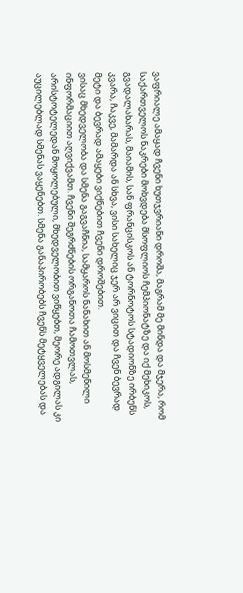ვაფრიალე ამაყად ჩვენი ხუთჯვრიანი დროშა, მაგრამ მე მინდა და მჯერა, რომ საქართველოს ნაკრები მოხვდება მსოფლიოს ჩემპიონატზე და იქ მეხიკოს, გვადალახარას, მაიამის, სან ფრანცისკოს ან ტორნოტოს სტადიონზე ირბენს კვარა, ჩაკვე, მამარდა ან სხვა, ვისი სახელიც ჯერ არ ვიცით და ჩვენ ბევრად მეტი და ბევრად ამაყები ვიქნებით ჩვენი დროშებით.
ვისაც მხედველობა და სმენა გაგვაჩნია, სამყაროს ნანახით ან მოსმენილი ინფორმაციით აღვიქვამთ. ჩვენი შეგრძნების ორგანოთა ჩამოთვლას, არისტოტელედან მოყოლებული, მხედველობით ვიწყებთ, მეორე ადგილას კი აუცილებლად სმენას ვაყენებთ. სმენა განაპირობებს ჩვენს მეტყველებას და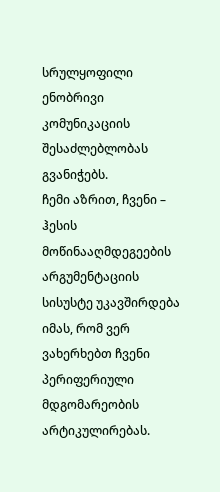სრულყოფილი ენობრივი კომუნიკაციის შესაძლებლობას გვანიჭებს.
ჩემი აზრით, ჩვენი – ჰესის მოწინააღმდეგეების არგუმენტაციის სისუსტე უკავშირდება იმას, რომ ვერ ვახერხებთ ჩვენი პერიფერიული მდგომარეობის არტიკულირებას.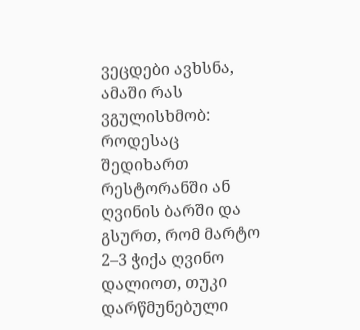ვეცდები ავხსნა, ამაში რას ვგულისხმობ:
როდესაც შედიხართ რესტორანში ან ღვინის ბარში და გსურთ, რომ მარტო 2–3 ჭიქა ღვინო დალიოთ, თუკი დარწმუნებული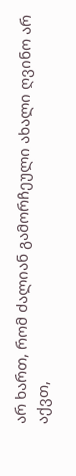არ ხართ, რომ ძალიან გამორჩეული ახალი ღვინო არ აქვთ,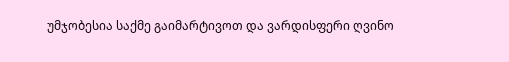უმჯობესია საქმე გაიმარტივოთ და ვარდისფერი ღვინო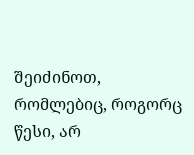შეიძინოთ, რომლებიც, როგორც წესი, არ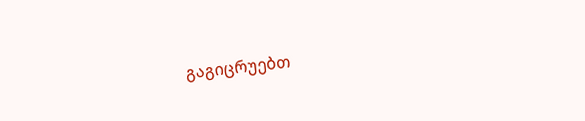გაგიცრუებთ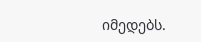იმედებს.